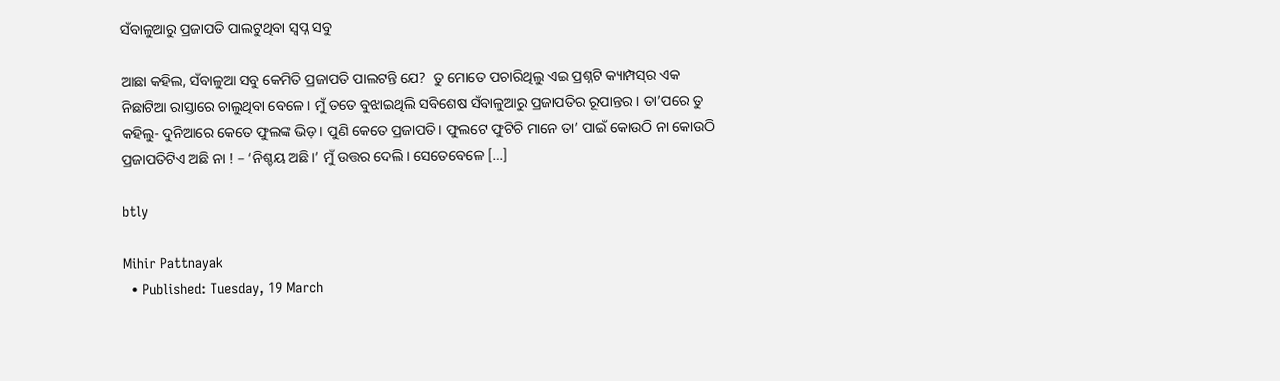ସଁବାଳୁଆରୁ ପ୍ରଜାପତି ପାଲଟୁଥିବା ସ୍ୱପ୍ନ ସବୁ

ଆଛା କହିଲ, ସଁବାଳୁଆ ସବୁ କେମିତି ପ୍ରଜାପତି ପାଲଟନ୍ତି ଯେ?  ତୁ ମୋତେ ପଚାରିଥିଲୁ ଏଇ ପ୍ରଶ୍ନଟି କ୍ୟାମ୍ପସ୍‌ର ଏକ ନିଛାଟିଆ ରାସ୍ତାରେ ଚାଲୁଥିବା ବେଳେ। ମୁଁ ତତେ ବୁଝାଇଥିଲି ସବିଶେଷ ସଁବାଳୁଆରୁ ପ୍ରଜାପତିର ରୂପାନ୍ତର। ତା’ପରେ ତୁ କହିଲୁ- ଦୁନିଆରେ କେତେ ଫୁଲଙ୍କ ଭିଡ଼। ପୁଣି କେତେ ପ୍ରଜାପତି। ଫୁଲଟେ ଫୁଟିଚି ମାନେ ତା’ ପାଇଁ କୋଉଠି ନା କୋଉଠି ପ୍ରଜାପତିଟିଏ ଅଛି ନା ! – ‘ନିଶ୍ଚୟ ଅଛି।’ ମୁଁ ଉତ୍ତର ଦେଲି। ସେତେବେଳେ […]

btly

Mihir Pattnayak
  • Published: Tuesday, 19 March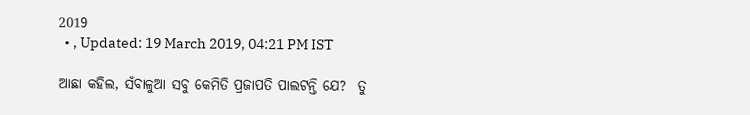2019
  • , Updated: 19 March 2019, 04:21 PM IST

ଆଛା କହିଲ, ସଁବାଳୁଆ ସବୁ କେମିତି ପ୍ରଜାପତି ପାଲଟନ୍ତି ଯେ?  ତୁ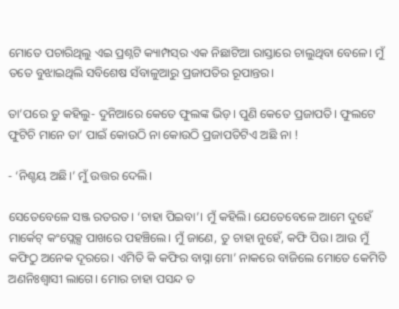ମୋତେ ପଚାରିଥିଲୁ ଏଇ ପ୍ରଶ୍ନଟି କ୍ୟାମ୍ପସ୍‌ର ଏକ ନିଛାଟିଆ ରାସ୍ତାରେ ଚାଲୁଥିବା ବେଳେ। ମୁଁ ତତେ ବୁଝାଇଥିଲି ସବିଶେଷ ସଁବାଳୁଆରୁ ପ୍ରଜାପତିର ରୂପାନ୍ତର।

ତା’ପରେ ତୁ କହିଲୁ- ଦୁନିଆରେ କେତେ ଫୁଲଙ୍କ ଭିଡ଼। ପୁଣି କେତେ ପ୍ରଜାପତି। ଫୁଲଟେ ଫୁଟିଚି ମାନେ ତା’ ପାଇଁ କୋଉଠି ନା କୋଉଠି ପ୍ରଜାପତିଟିଏ ଅଛି ନା !

- ‘ନିଶ୍ଚୟ ଅଛି।’ ମୁଁ ଉତ୍ତର ଦେଲି।

ସେତେବେଳେ ସଞ୍ଜ ରତରତ। ‘ଚାହା ପିଇବା’। ମୁଁ କହିଲି। ଯେତେବେଳେ ଆମେ ଦୁହେଁ ମାର୍କେଟ୍ କଂପ୍ଲେକ୍ସ ପାଖରେ ପହଞ୍ଚିଲେ। ମୁଁ ଜାଣେ, ତୁ ଚାହା ନୁହେଁ, କଫି ପିଉ। ଆଉ ମୁଁ କଫିଠୁ ଅନେକ ଦୂରରେ। ଏମିତି କି କଫିର ବାସ୍ନା ମୋ’ ନାକରେ ବାଜିଲେ ମୋତେ କେମିତି ଅଣନିଃଶ୍ୱାସୀ ଲାଗେ। ମୋର ଚାହା ପସନ୍ଦ ତ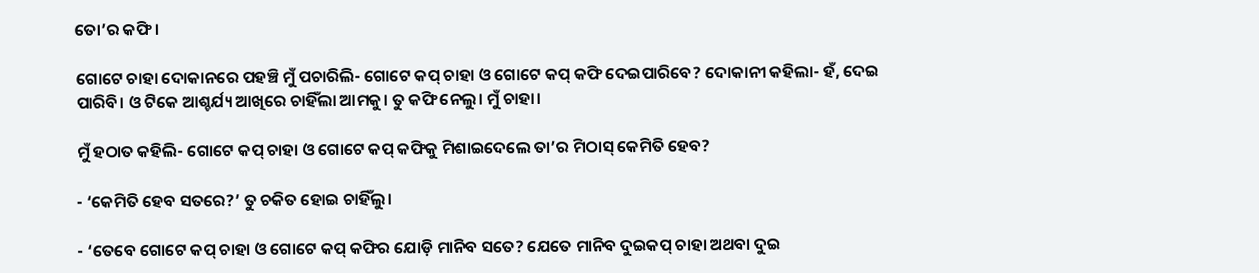ତୋ’ର କଫି।

ଗୋଟେ ଚାହା ଦୋକାନରେ ପହଞ୍ଚି ମୁଁ ପଚାରିଲି- ଗୋଟେ କପ୍‌ ଚାହା ଓ ଗୋଟେ କପ୍‌ କଫି ଦେଇପାରିବେ? ଦୋକାନୀ କହିଲା- ହଁ, ଦେଇ ପାରିବି। ଓ ଟିକେ ଆଶ୍ଚର୍ଯ୍ୟ ଆଖିରେ ଚାହିଁଲା ଆମକୁ। ତୁ କଫି ନେଲୁ। ମୁଁ ଚାହା।

ମୁଁ ହଠାତ କହିଲି- ଗୋଟେ କପ୍ ଚାହା ଓ ଗୋଟେ କପ୍ କଫିକୁ ମିଶାଇଦେଲେ ତା’ର ମିଠାସ୍‌ କେମିତି ହେବ?

- ‘କେମିତି ହେବ ସତରେ?’ ତୁ ଚକିତ ହୋଇ ଚାହିଁଲୁ।

- ‘ତେବେ ଗୋଟେ କପ୍‌ ଚାହା ଓ ଗୋଟେ କପ୍‌ କଫିର ଯୋଡ଼ି ମାନିବ ସତେ? ଯେତେ ମାନିବ ଦୁଇକପ୍‌ ଚାହା ଅଥବା ଦୁଇ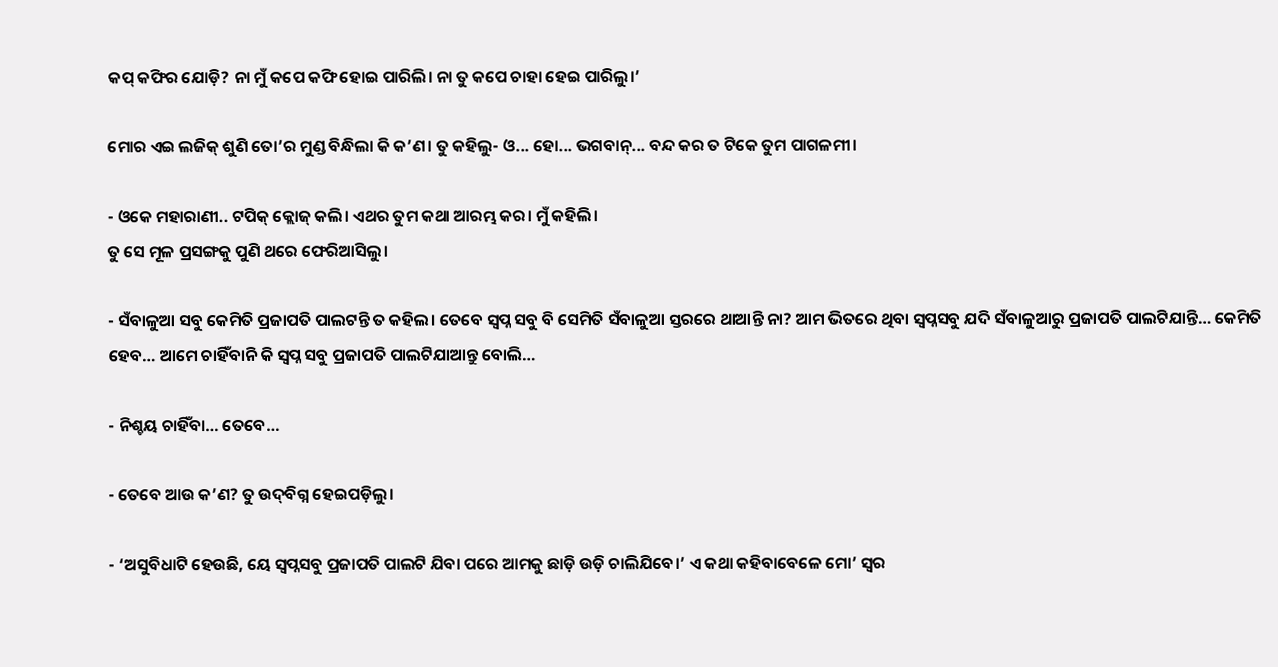କପ୍‌ କଫିର ଯୋଡ଼ି? ନା ମୁଁ କପେ କଫି ହୋଇ ପାରିଲି। ନା ତୁ କପେ ଚାହା ହେଇ ପାରିଲୁ।’

ମୋର ଏଇ ଲଜିକ୍‌ ଶୁଣି ତୋ’ର ମୁଣ୍ଡ ବିନ୍ଧିଲା କି କ’ଣ। ତୁ କହିଲୁ- ଓ... ହୋ... ଭଗବାନ୍... ବନ୍ଦ କର ତ ଟିକେ ତୁମ ପାଗଳମୀ।

- ଓକେ ମହାରାଣୀ.. ଟପିକ୍‌ କ୍ଲୋଜ୍ କଲି। ଏଥର ତୁମ କଥା ଆରମ୍ଭ କର। ମୁଁ କହିଲି।
ତୁ ସେ ମୂଳ ପ୍ରସଙ୍ଗକୁ ପୁଣି ଥରେ ଫେରିଆସିଲୁ।

- ସଁବାଳୁଆ ସବୁ କେମିତି ପ୍ରଜାପତି ପାଲଟନ୍ତି ତ କହିଲ। ତେବେ ସ୍ୱପ୍ନ ସବୁ ବି ସେମିତି ସଁବାଳୁଆ ସ୍ତରରେ ଥାଆନ୍ତି ନା? ଆମ ଭିତରେ ଥିବା ସ୍ୱପ୍ନସବୁ ଯଦି ସଁବାଳୁଆରୁ ପ୍ରଜାପତି ପାଲଟିଯାନ୍ତି… କେମିତି ହେବ… ଆମେ ଚାହିଁବାନି କି ସ୍ୱପ୍ନ ସବୁ ପ୍ରଜାପତି ପାଲଟିଯାଆନ୍ତୁ ବୋଲି…

- ନିଶ୍ଚୟ ଚାହିଁବା… ତେବେ…

- ତେବେ ଆଉ କ’ଣ? ତୁ ଉଦ୍‌ବିଗ୍ନ ହେଇପଡ଼ିଲୁ।

- ‘ଅସୁବିଧାଟି ହେଉଛି, ୟେ ସ୍ୱପ୍ନସବୁ ପ୍ରଜାପତି ପାଲଟି ଯିବା ପରେ ଆମକୁ ଛାଡ଼ି ଉଡ଼ି ଚାଲିଯିବେ।’ ଏ କଥା କହିବାବେଳେ ମୋ’ ସ୍ୱର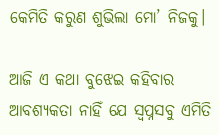କେମିତି କରୁଣ ଶୁଭିଲା ମୋ’ ନିଜକୁ।

ଆଜି ଏ କଥା ବୁଝେଇ କହିବାର ଆବଶ୍ୟକତା ନାହିଁ ଯେ ସ୍ୱପ୍ନସବୁ ଏମିତି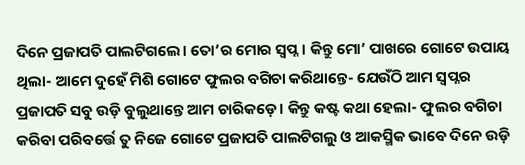ଦିନେ ପ୍ରଜାପତି ପାଲଟିଗଲେ। ତୋ’ର ମୋର ସ୍ୱପ୍ନ। କିନ୍ତୁ ମୋ’ ପାଖରେ ଗୋଟେ ଉପାୟ ଥିଲା- ଆମେ ଦୁହେଁ ମିଶି ଗୋଟେ ଫୁଲର ବଗିଚା କରିଥାନ୍ତେ- ଯେଉଁଠି ଆମ ସ୍ୱପ୍ନର ପ୍ରଜାପତି ସବୁ ଉଡ଼ି ବୁଲୁଥାନ୍ତେ ଆମ ଚାରିକଡ଼େ। କିନ୍ତୁ କଷ୍ଟ କଥା ହେଲା- ଫୁଲର ବଗିଚା କରିବା ପରିବର୍ତ୍ତେ ତୁ ନିଜେ ଗୋଟେ ପ୍ରଜାପତି ପାଲଟିଗଲୁ ଓ ଆକସ୍ମିକ ଭାବେ ଦିନେ ଉଡ଼ି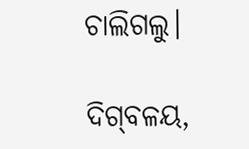ଚାଲିଗଲୁ।

ଦିଗ୍‌ବଳୟ,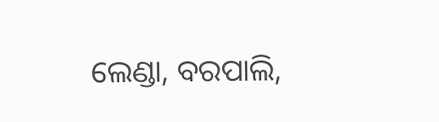ଲେଣ୍ଡା, ବରପାଲି,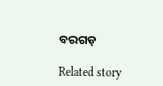ବରଗଡ଼

Related story